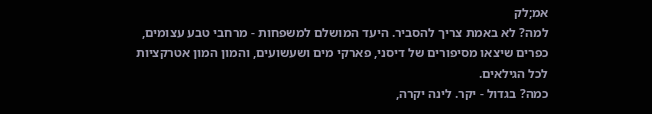אמ;לק
למה? לא באמת צריך להסביר. היעד המושלם למשפחות - מרחבי טבע עצומים, כפרים שיצאו מסיפורים של דיסני, פארקי מים ושעשועים, והמון המון אטרקציות לכל הגילאים.
כמה? בגדול - יקר. לינה יקרה,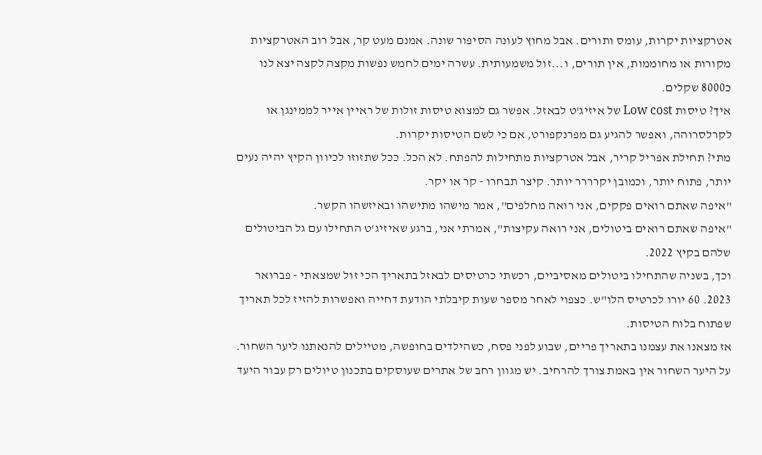אטרקציות יקרות, עומס ותורים. אבל מחוץ לעונה הסיפור שונה. אמנם מעט קר, אבל רוב האטרקציות מקורות או מחוממות, אין תורים, ו...זול משמעותית. עשרה ימים לחמש נפשות מקצה לקצה יצא לנו כ8000 שקלים.
איך? טיסות Low cost של איזיג'ט לבאזל. אפשר גם למצוא טיסות זולות של ראיין אייר לממינגן או לקרלסרוהה, ואפשר להגיע גם מפרנקפורט, אם כי לשם הטיסות יקרות.
מתי? תחילת אפריל קריר, אבל אטרקציות מתחילות להפתח. לא הכל. ככל שתזוזו לכיוון הקיץ יהיה נעים יותר, פתוח יותר, וכמובן יקרררר יותר. קיצר תבחרו - קר או יקר.
"איפה שאתם רואים פקקים, אני רואה מחלפים", אמר מישהו מתישהו ובאיזשהו הקשר.
"איפה שאתם רואים ביטולים, אני רואה עקיצות", אמרתי אני, ברגע שאיזיג'ט התחילו עם גל הביטולים שלהם בקיץ 2022.
וכך, בשניה שהתחילו ביטולים מאסיביים, רכשתי כרטיסים לבאזל בתאריך הכי זול שמצאתי - פברואר 2023. 60 יורו לכרטיס הלו"ש. כצפוי לאחר מספר שעות קיבלתי הודעת דחייה ואפשרות להזיז לכל תאריך שפתוח בלוח הטיסות.
אז מצאנו את עצמנו בתאריך פריים, שבוע לפני פסח, כשהילדים בחופשה, מטיילים להנאתנו ליער השחור.
על היער השחור אין באמת צורך להרחיב. יש מגוון רחב של אתרים שעוסקים בתכנון טיולים רק עבור היעד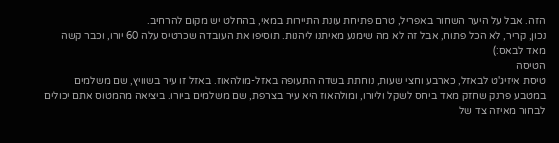הזה. אבל על היער השחור באפריל, טרם פתיחת עונת התיירות במאי, בהחלט יש מקום להרחיב.
נכון, קריר, לא הכל פתוח, אבל זה לא מה שימנע מאיתנו ליהנות. תוסיפו את העובדה שכרטיס עלה 60 יורו, וכבר קשה מאד לבאס:)
הטיסה
טיסת איזיג'ט לבאזל, כארבע וחצי שעות, נוחתת בשדה התעופה באזל-מולהאוז. באזל זו עיר בשוויץ, שם משלמים במטבע פרנק שחזק מאד ביחס לשקל וליורו, ומולהאוז היא עיר בצרפת, שם משלמים ביורו. ביציאה מהמטוס אתם יכולים לבחור מאיזה צד של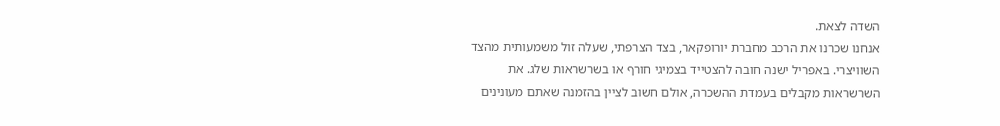השדה לצאת.
אנחנו שכרנו את הרכב מחברת יורופקאר, בצד הצרפתי, שעלה זול משמעותית מהצד השוויצרי. באפריל ישנה חובה להצטייד בצמיגי חורף או בשרשראות שלג. את השרשראות מקבלים בעמדת ההשכרה, אולם חשוב לציין בהזמנה שאתם מעונינים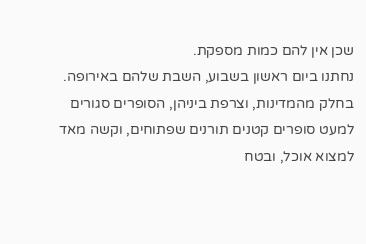שכן אין להם כמות מספקת.
נחתנו ביום ראשון בשבוע, השבת שלהם באירופה. בחלק מהמדינות, וצרפת ביניהן, הסופרים סגורים למעט סופרים קטנים תורנים שפתוחים, וקשה מאד למצוא אוכל, ובטח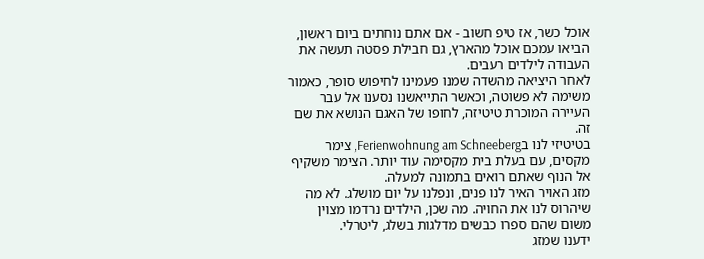אוכל כשר, אז טיפ חשוב - אם אתם נוחתים ביום ראשון, הביאו עמכם אוכל מהארץ, גם חבילת פסטה תעשה את העבודה לילדים רעבים.
לאחר היציאה מהשדה שמנו פעמינו לחיפוש סופר, כאמור משימה לא פשוטה, וכאשר התייאשנו נסענו אל עבר העיירה המוכרת טיטיזה, לחופו של האגם הנושא את שם זה.
בטיטיזי לנו בFerienwohnung am Schneeberg, צימר מקסים, עם בעלת בית מקסימה עוד יותר. הצימר משקיף אל הנוף שאתם רואים בתמונה למעלה.
מזג האויר האיר לנו פנים, ונפלנו על יום מושלג. לא מה שיהרוס לנו את החויה. מה שכן, הילדים נרדמו מצוין משום שהם ספרו כבשים מדלגות בשלג, ליטרלי.
ידענו שמזג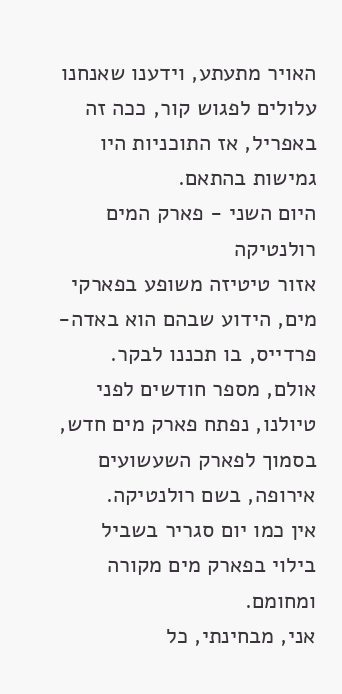האויר מתעתע, וידענו שאנחנו עלולים לפגוש קור, ככה זה באפריל, אז התוכניות היו גמישות בהתאם.
היום השני - פארק המים רולנטיקה
אזור טיטיזה משופע בפארקי מים, הידוע שבהם הוא באדה-פרדייס, בו תכננו לבקר.
אולם, מספר חודשים לפני טיולנו, נפתח פארק מים חדש, בסמוך לפארק השעשועים אירופה, בשם רולנטיקה.
אין כמו יום סגריר בשביל בילוי בפארק מים מקורה ומחומם.
אני, מבחינתי, כל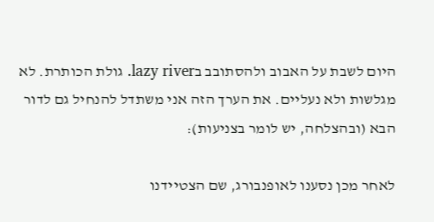היום לשבת על האבוב ולהסתובב בlazy river. גולת הכותרת. לא מגלשות ולא נעליים. את הערך הזה אני משתדל להנחיל גם לדור הבא (ובהצלחה, יש לומר בצניעות):

לאחר מכן נסענו לאופנבורג, שם הצטיידנו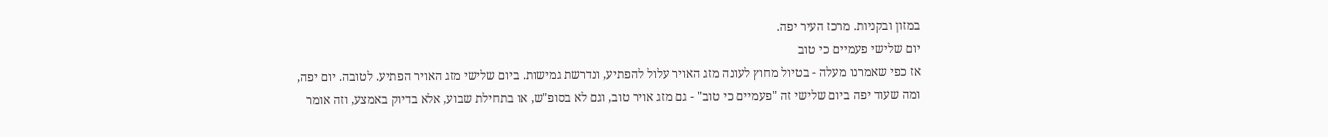במזון ובקניות. מרכז העיר יפה.
יום שלישי פעמיים כי טוב
אז כפי שאמרנו מעלה - בטיול מחוץ לעונה מזג האויר עלול להפתיע, ונדרשת גמישות. ביום שלישי מזג האויר הפתיע. לטובה. יום יפה, ומה שעוד יפה ביום שלישי זה "פעמיים כי טוב" - גם מזג אויר טוב, וגם לא בסופ"ש, או בתחילת שבוע, אלא בדיוק באמצע, וזה אומר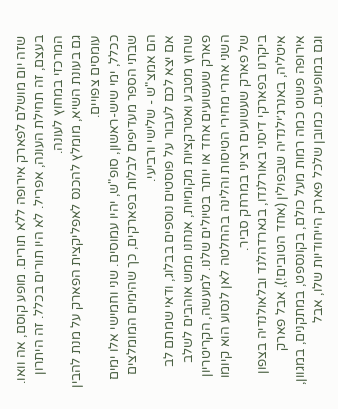שזה יום מושלם לפארק אירופה ללא תורים. מופע קוסם, אה וואו. בעצם, זה תחילת העונה, אפריל. לא היו תורים בכלל. זה היתרון המרכזי במחוץ לעונה.
גם בעונת השיא, מומלץ להכנס לאפליקצית הפארק על מנת להבין עומסים צפויים.
ככלל, ימי שיש-ראשון, סופ"ש, יהיו עמוסים. שני וחמישי אלו ימים שבתי הספר מעדיפים לבלות בפארקים, כך שהימים המומלצים הם אמצ"ש - שלישי ורביעי.
אם יצא לכם לעבור על פוסטים נוספים בבלוג, ודאי שמתם לב שחוץ מטבע ואטרקציות מקומיות, אנחנו ממש אוהבים לשלב פארק שעשועים אחד או יותר בטיולים שלנו. למעשה, הקריטריון השני אחרי מחירי הטיסות והלינה בהחלטה לאן לנסוע הוא קיומו של פארק שעשועים רציני במרחק סביר.
ביקרנו בפארקי דיסני באורלנדו, בגארדהלנד ובלאולנדיה בצפון איטליה, באנרג׳ילנדיה שבפולין (אחד הטובים!), אבל פארק אירופה פשוט כמה רמות מעל כולם, בקונספט, במתקנים, במגוון, וגם במופעים. כמובן שלכל פארק הייחודיות שלו, אבל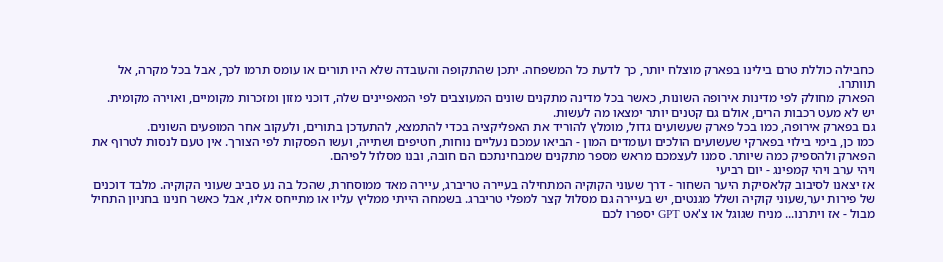כחבילה כוללת טרם בילינו בפארק מוצלח יותר, כך לדעת כל המשפחה. יתכן שהתקופה והעובדה שלא היו תורים או עומס תרמו לכך, אבל בכל מקרה, אל תוותרו.
הפארק מחולק לפי מדינות אירופה השונות, כאשר בכל מדינה מתקנים שונים המעוצבים לפי המאפיינים שלה, דוכני מזון ומזכרות מקומיים, ואוירה מקומית.
יש לא מעט רכבות הרים, אולם גם קטנים יותר ימצאו מה לעשות.
גם בפארק אירופה, כמו בכל פארק שעשועים גדול, מומלץ להוריד את האפליקציה בכדי להתמצא, להתעדכן בתורים, ולעקוב אחר המופעים השונים.
כמו כן, בימי בילוי בפארקי שעשועים הולכים ועומדים המון - הביאו עמכם נעליים נוחות, חטיפים ושתייה, ועשו הפסקות לפי הצורך. אין טעם לנסות לטרוף את הפארק ולהספיק כמה שיותר. סמנו לעצמכם מראש מספר מתקנים שמבחינתכם הם חובה, ובנו מסלול לפיהם.
ויהי ערב ויהי קמפינג - יום רביעי
אז יצאנו לסיבוב קלאסיקת היער השחור - דרך שעוני הקוקיה המתחילה בעיירה טריברג, עיירה מאד ממוסחרת, שהכל בה נע סביב שעוני הקוקיה. מלבד דוכנים של פירות יער,שעוני קוקיה ושלל מגנטים, יש בעיירה גם מסלול קצר למפלי טריברג. בשמחה הייתי ממליץ עליו או מתייחס אליו, אבל כאשר חנינו בחניון התחיל מבול - אז ויתרנו... מניח שגוגל או צ'אט GPT יספרו לכם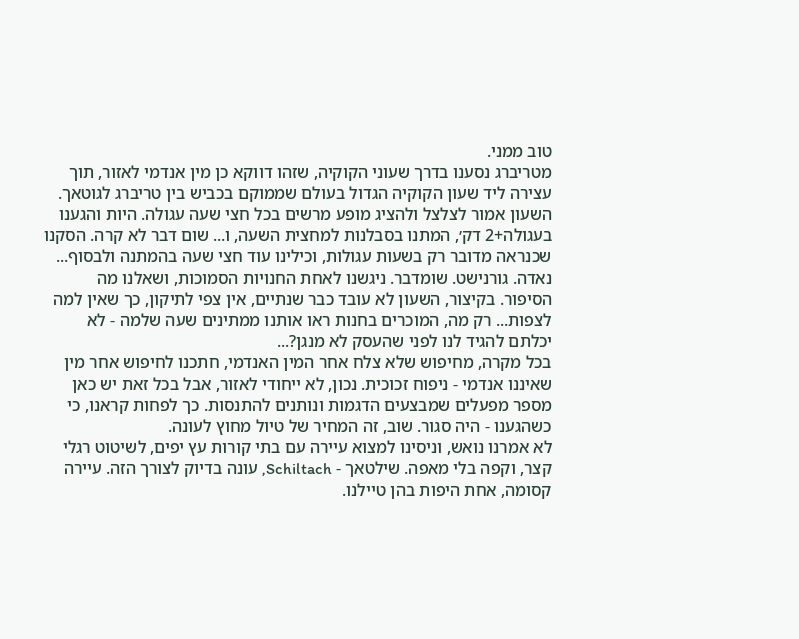טוב ממני.
מטריברג נסענו בדרך שעוני הקוקיה, שזהו דווקא כן מין אנדמי לאזור, תוך עצירה ליד שעון הקוקיה הגדול בעולם שממוקם בכביש בין טריברג לגוטאך. השעון אמור לצלצל ולהציג מופע מרשים בכל חצי שעה עגולה. היות והגענו בעגולה+2 דק׳, המתנו בסבלנות למחצית השעה, ו... שום דבר לא קרה. הסקנו שכנראה מדובר רק בשעות עגולות, וכילינו עוד חצי שעה בהמתנה ולבסוף... נאדה. גורנישט. שומדבר. ניגשנו לאחת החנויות הסמוכות, ושאלנו מה הסיפור. בקיצור, השעון לא עובד כבר שנתיים, אין צפי לתיקון, כך שאין למה לצפות... רק מה, המוכרים בחנות ראו אותנו ממתינים שעה שלמה - לא יכלתם להגיד לנו לפני שהעסק לא מנגן?...
בכל מקרה, מחיפוש שלא צלח אחר המין האנדמי, חתכנו לחיפוש אחר מין שאיננו אנדמי - ניפוח זכוכית. נכון, לא ייחודי לאזור, אבל בכל זאת יש כאן מספר מפעלים שמבצעים הדגמות ונותנים להתנסות. כך לפחות קראנו, כי כשהגענו - היה סגור. שוב, זה המחיר של טיול מחוץ לעונה.
לא אמרנו נואש, וניסינו למצוא עיירה עם בתי קורות עץ יפים, לשיטוט רגלי קצר, וקפה בלי מאפה. שילטאך - Schiltach, עונה בדיוק לצורך הזה. עיירה קסומה, אחת היפות בהן טיילנו.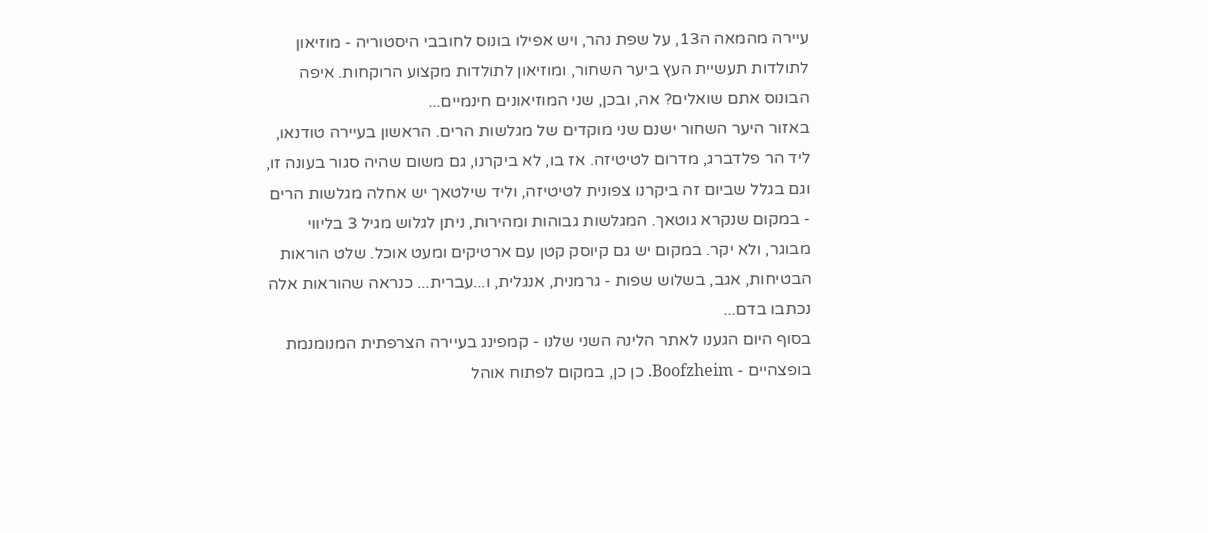עיירה מהמאה ה13, על שפת נהר, ויש אפילו בונוס לחובבי היסטוריה - מוזיאון לתולדות תעשיית העץ ביער השחור, ומוזיאון לתולדות מקצוע הרוקחות. איפה הבונוס אתם שואלים? אה, ובכן, שני המוזיאונים חינמיים...
באזור היער השחור ישנם שני מוקדים של מגלשות הרים. הראשון בעיירה טודנאו, ליד הר פלדברג, מדרום לטיטיזה. אז בו, לא ביקרנו, גם משום שהיה סגור בעונה זו, וגם בגלל שביום זה ביקרנו צפונית לטיטיזה, וליד שילטאך יש אחלה מגלשות הרים - במקום שנקרא גוטאך. המגלשות גבוהות ומהירות, ניתן לגלוש מגיל 3 בליווי מבוגר, ולא יקר. במקום יש גם קיוסק קטן עם ארטיקים ומעט אוכל. שלט הוראות הבטיחות, אגב, בשלוש שפות - גרמנית, אנגלית, ו...עברית... כנראה שהוראות אלה נכתבו בדם...
בסוף היום הגענו לאתר הלינה השני שלנו - קמפינג בעיירה הצרפתית המנומנמת בופצהיים - Boofzheim. כן כן, במקום לפתוח אוהל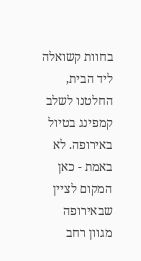בחוות קשואלה ליד הבית, החלטנו לשלב קמפינג בטיול באירופה. לא באמת - כאן המקום לציין שבאירופה מגוון רחב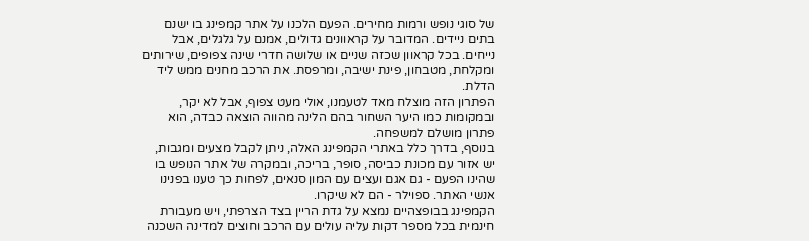של סוגי נופש ורמות מחירים. הפעם הלכנו על אתר קמפינג בו ישנם בתים ניידים. המדובר על קראוונים גדולים, אמנם על גלגלים, אבל נייחים. בכל קראוון שכזה שניים או שלושה חדרי שינה צפופים, שירותים ומקלחת, מטבחון, פינת ישיבה, ומרפסת. את הרכב מחנים ממש ליד הדלת.
הפתרון הזה מוצלח מאד לטעמנו, אולי מעט צפוף, אבל לא יקר, ובמקומות כמו היער השחור בהם הלינה מהווה הוצאה כבדה, הוא פתרון מושלם למשפחה.
בנוסף, בדרך כלל באתרי הקמפינג האלה, ניתן לקבל מצעים ומגבות, יש אזור עם מכונת כביסה, סופר, בריכה, ובמקרה של אתר הנופש בו שהינו הפעם - גם אגם ועצים עם המון סנאים, לפחות כך טענו בפנינו אנשי האתר. ספוילר - הם לא שיקרו.
הקמפינג בבופצהיים נמצא על גדת הריין בצד הצרפתי, ויש מעבורת חינמית בכל מספר דקות עליה עולים עם הרכב וחוצים למדינה השכנה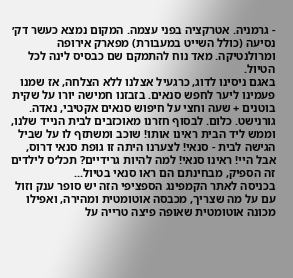- גרמניה. אטרקציה בפני עצמה. המקום נמצא כעשר דק׳ נסיעה (כולל השייט במעבורת) מפארק אירופה ומרולנטיקה. מאד נוח להתמקם שם כבסיס לינה לכל הטיול.
באגם ניסינו לדוג, כרגעיל אצלנו ללא הצלחה, אז שמנו פעמינו ליער לחפש סנאים. בזבזנו חמישה יורו על שקית בוטנים + שעה וחצי על חיפוש סנאים אקטיבי, נאדה. גורנישט. כלום. לבסוף חזרנו מאוכזבים לבית הנייד שלנו, וממש ליד הבית ראינו אותו! שוכב ומשתזף לו על שביל הגישה לבית - סנאי! לצערנו היתה זו גופת סנאי דרוס, אבל היי! ראינו סנאי! למה להיות גרידיים? תכל׳ס לילדים זה הספיק, מבחינתם הם ראו סנאי בטיול...
בכניסה לאתר הקמפינג הספציפי הזה יש סופר ענק וזול עם על מה שצריך, מכבסה אוטומטית ומהירה, ואפילו מכונה אוטומטית שאופה פיצה טרייה על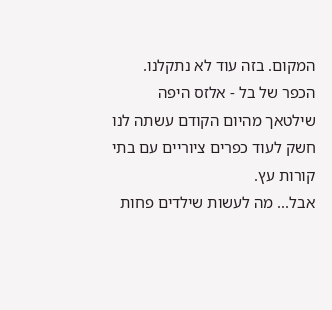המקום. בזה עוד לא נתקלנו.
הכפר של בל - אלזס היפה
שילטאך מהיום הקודם עשתה לנו חשק לעוד כפרים ציוריים עם בתי קורות עץ.
אבל... מה לעשות שילדים פחות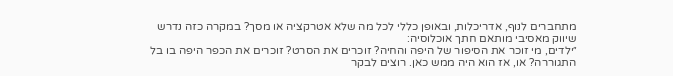מתחברים לנוף, אדריכלות, ובאופן כללי לכל מה שלא אטרקציה או מסך? במקרה כזה נדרש שיווק מאסיבי מותאם חתך אוכלוסיה:
״ילדים, מי זוכר את הסיפור של היפה והחיה? זוכרים את הסרט? זוכרים את הכפר היפה בו בל התגוררה? או, אז הוא היה ממש כאן. רוצים לבקר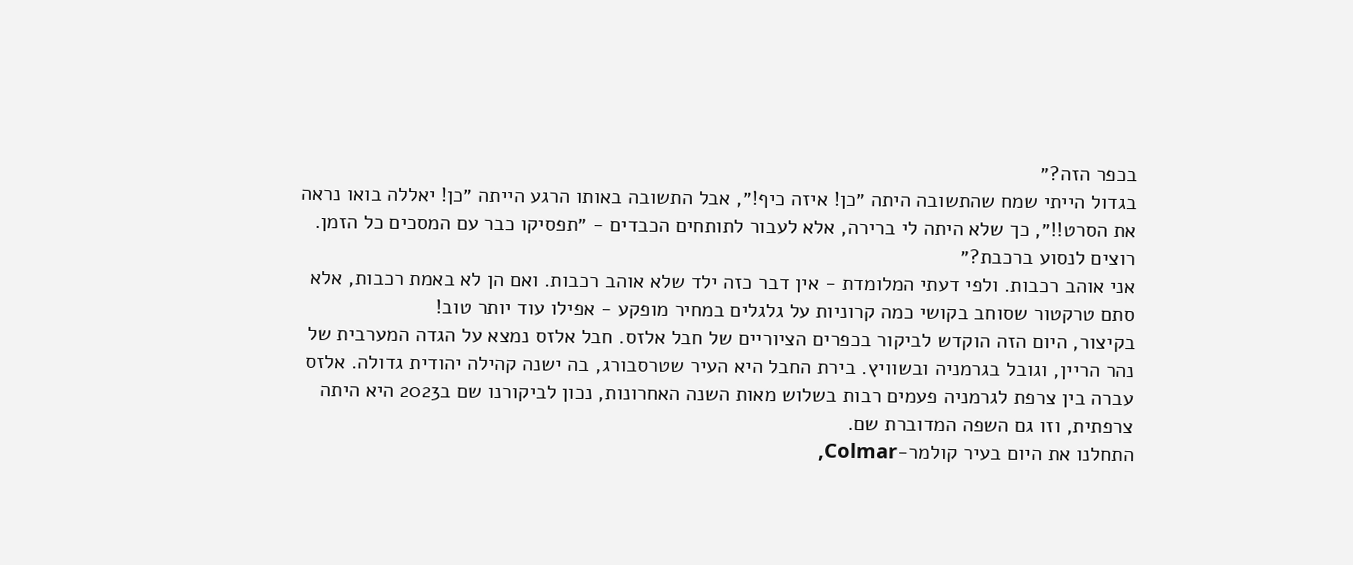בכפר הזה?״
בגדול הייתי שמח שהתשובה היתה ״כן! איזה כיף!״, אבל התשובה באותו הרגע הייתה ״כן! יאללה בואו נראה את הסרט!!״, כך שלא היתה לי ברירה, אלא לעבור לתותחים הכבדים - ״תפסיקו כבר עם המסכים כל הזמן. רוצים לנסוע ברכבת?״
אני אוהב רכבות. ולפי דעתי המלומדת - אין דבר כזה ילד שלא אוהב רכבות. ואם הן לא באמת רכבות, אלא סתם טרקטור שסוחב בקושי כמה קרוניות על גלגלים במחיר מופקע - אפילו עוד יותר טוב!
בקיצור, היום הזה הוקדש לביקור בכפרים הציוריים של חבל אלזס. חבל אלזס נמצא על הגדה המערבית של נהר הריין, וגובל בגרמניה ובשוויץ. בירת החבל היא העיר שטרסבורג, בה ישנה קהילה יהודית גדולה. אלזס עברה בין צרפת לגרמניה פעמים רבות בשלוש מאות השנה האחרונות, נכון לביקורנו שם ב2023 היא היתה צרפתית, וזו גם השפה המדוברת שם.
התחלנו את היום בעיר קולמר-Colmar,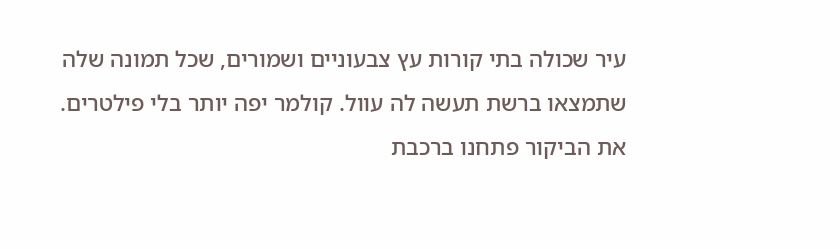עיר שכולה בתי קורות עץ צבעוניים ושמורים, שכל תמונה שלה שתמצאו ברשת תעשה לה עוול. קולמר יפה יותר בלי פילטרים.
את הביקור פתחנו ברכבת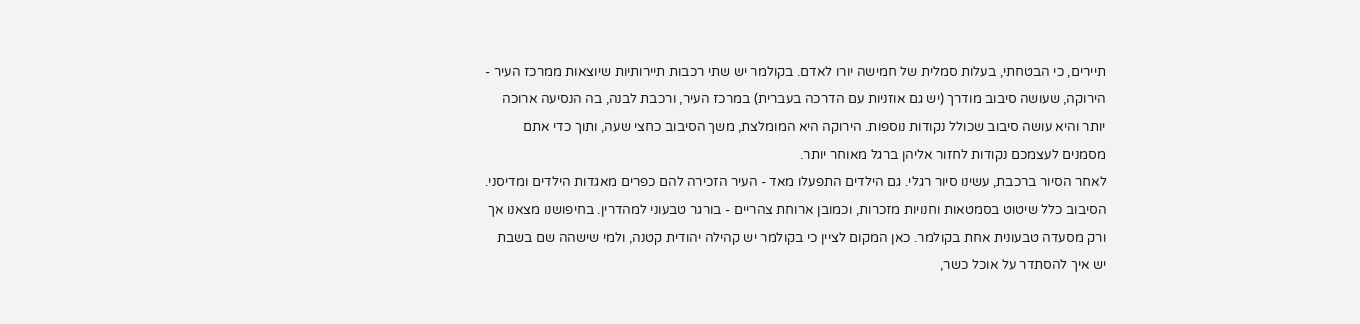תיירים, כי הבטחתי, בעלות סמלית של חמישה יורו לאדם. בקולמר יש שתי רכבות תיירותיות שיוצאות ממרכז העיר - הירוקה, שעושה סיבוב מודרך (יש גם אוזניות עם הדרכה בעברית) במרכז העיר, ורכבת לבנה, בה הנסיעה ארוכה יותר והיא עושה סיבוב שכולל נקודות נוספות. הירוקה היא המומלצת, משך הסיבוב כחצי שעה, ותוך כדי אתם מסמנים לעצמכם נקודות לחזור אליהן ברגל מאוחר יותר.
לאחר הסיור ברכבת, עשינו סיור רגלי. גם הילדים התפעלו מאד - העיר הזכירה להם כפרים מאגדות הילדים ומדיסני. הסיבוב כלל שיטוט בסמטאות וחנויות מזכרות, וכמובן ארוחת צהריים - בורגר טבעוני למהדרין. בחיפושנו מצאנו אך ורק מסעדה טבעונית אחת בקולמר. כאן המקום לציין כי בקולמר יש קהילה יהודית קטנה, ולמי שישהה שם בשבת יש איך להסתדר על אוכל כשר,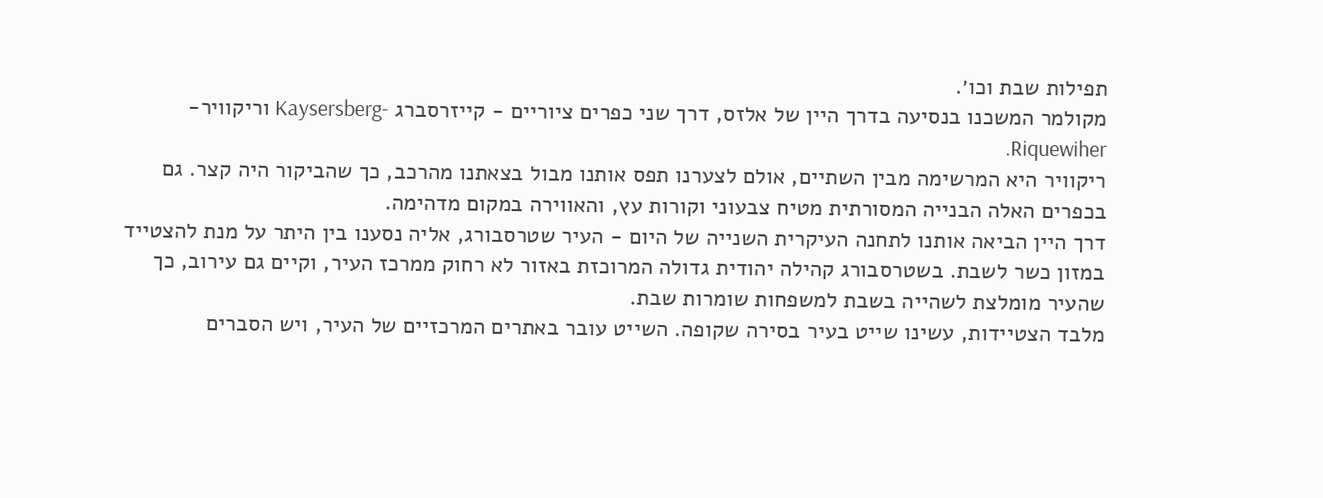תפילות שבת וכו׳.
מקולמר המשכנו בנסיעה בדרך היין של אלזס, דרך שני כפרים ציוריים - קייזרסברג -Kaysersberg וריקוויר-Riquewiher.
ריקוויר היא המרשימה מבין השתיים, אולם לצערנו תפס אותנו מבול בצאתנו מהרכב, כך שהביקור היה קצר. גם בכפרים האלה הבנייה המסורתית מטיח צבעוני וקורות עץ, והאווירה במקום מדהימה.
דרך היין הביאה אותנו לתחנה העיקרית השנייה של היום - העיר שטרסבורג, אליה נסענו בין היתר על מנת להצטייד במזון כשר לשבת. בשטרסבורג קהילה יהודית גדולה המרוכזת באזור לא רחוק ממרכז העיר, וקיים גם עירוב, כך שהעיר מומלצת לשהייה בשבת למשפחות שומרות שבת.
מלבד הצטיידות, עשינו שייט בעיר בסירה שקופה. השייט עובר באתרים המרכזיים של העיר, ויש הסברים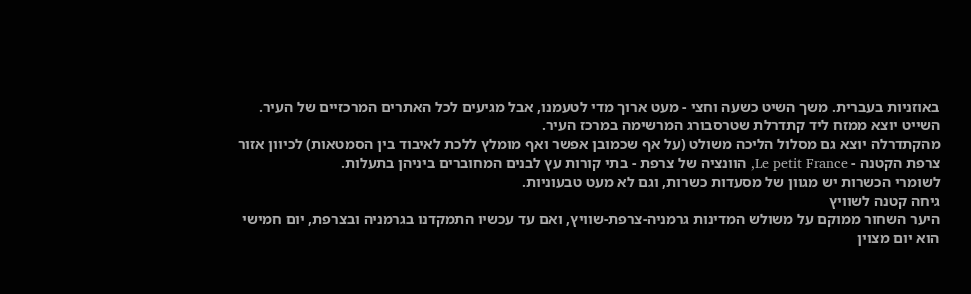באוזניות בעברית. משך השיט כשעה וחצי - מעט ארוך מדי לטעמנו, אבל מגיעים לכל האתרים המרכזיים של העיר. השייט יוצא ממזח ליד קתדרלת שטרסבורג המרשימה במרכז העיר.
מהקתדרלה יוצא גם מסלול הליכה משולט (על אף שכמובן אפשר ואף מומלץ ללכת לאיבוד בין הסמטאות) לכיוון אזור צרפת הקטנה - Le petit France, הוונציה של צרפת - בתי קורות עץ לבנים המחוברים ביניהן בתעלות.
לשומרי הכשרות יש מגוון של מסעדות כשרות, וגם לא מעט טבעוניות.
גיחה קטנה לשוויץ
היער השחור ממוקם על משולש המדינות גרמניה-צרפת-שוויץ, ואם עד עכשיו התמקדנו בגרמניה ובצרפת, יום חמישי הוא יום מצוין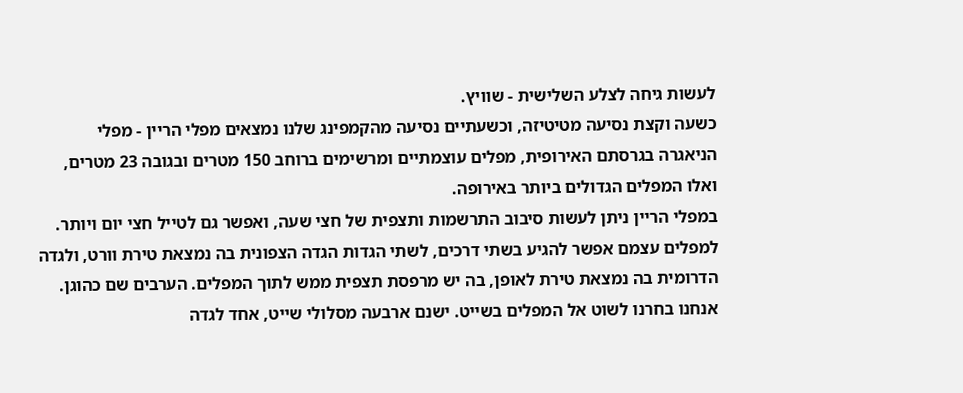לעשות גיחה לצלע השלישית - שוויץ.
כשעה וקצת נסיעה מטיטיזה, וכשעתיים נסיעה מהקמפינג שלנו נמצאים מפלי הריין - מפלי הניאגרה בגרסתם האירופית, מפלים עוצמתיים ומרשימים ברוחב 150 מטרים ובגובה 23 מטרים, ואלו המפלים הגדולים ביותר באירופה.
במפלי הריין ניתן לעשות סיבוב התרשמות ותצפית של חצי שעה, ואפשר גם לטייל חצי יום ויותר.
למפלים עצמם אפשר להגיע בשתי דרכים, לשתי הגדות הגדה הצפונית בה נמצאת טירת וורט, ולגדה הדרומית בה נמצאת טירת לאופן, בה יש מרפסת תצפית ממש לתוך המפלים. הערבים שם כהוגן.
אנחנו בחרנו לשוט אל המפלים בשייט. ישנם ארבעה מסלולי שייט, אחד לגדה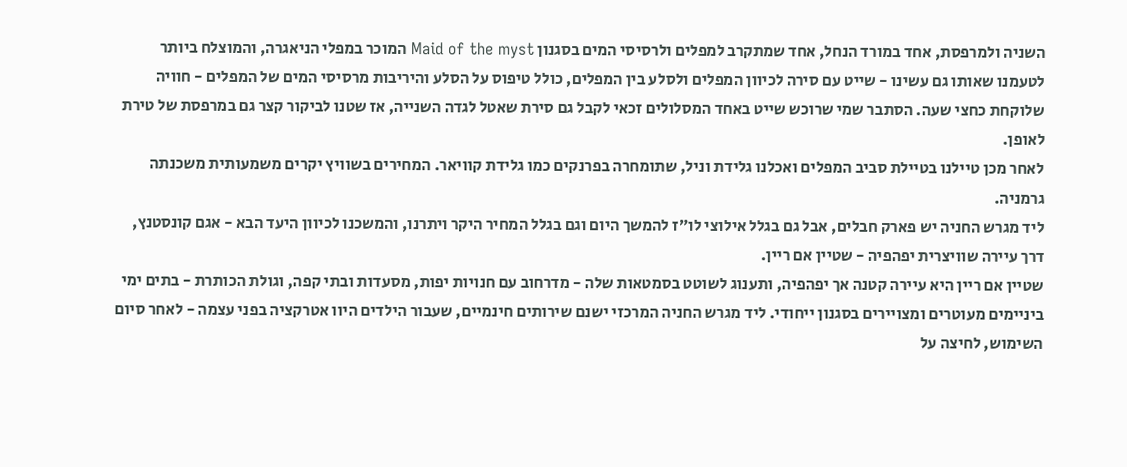השניה ולמרפסת, אחד במורד הנחל, אחד שמתקרב למפלים ולרסיסי המים בסגנון Maid of the myst המוכר במפלי הניאגרה, והמוצלח ביותר לטעמנו שאותו גם עשינו - שייט עם סירה לכיוון המפלים ולסלע בין המפלים, כולל טיפוס על הסלע והיריבות מרסיסי המים של המפלים - חוויה שלוקחת כחצי שעה. הסתבר שמי שרוכש שייט באחד המסלולים זכאי לקבל גם סירת שאטל לגדה השנייה, אז שטנו לביקור קצר גם במרפסת של טירת לאופן.
לאחר מכן טיילנו בטיילת סביב המפלים ואכלנו גלידת וניל, שתומחרה בפרנקים כמו גלידת קוויאר. המחירים בשוויץ יקרים משמעותית משכנתה גרמניה.
ליד מגרש החניה יש פארק חבלים, אבל גם בגלל אילוצי לו״ז להמשך היום וגם בגלל המחיר היקר ויתרנו, והמשכנו לכיוון היעד הבא - אגם קונסטנץ, דרך עיירה שוויצרית יפהפיה - שטיין אם ריין.
שטיין אם ריין היא עיירה קטנה אך יפהפיה, ותענוג לשוטט בסמטאות שלה - מדרחוב עם חנויות יפות, מסעדות ובתי קפה, וגולת הכותרת - בתים ימי ביניימים מעוטרים ומצויירים בסגנון ייחודי. ליד מגרש החניה המרכזי ישנם שירותים חינמיים, שעבור הילדים היוו אטרקציה בפני עצמה - לאחר סיום השימוש, לחיצה על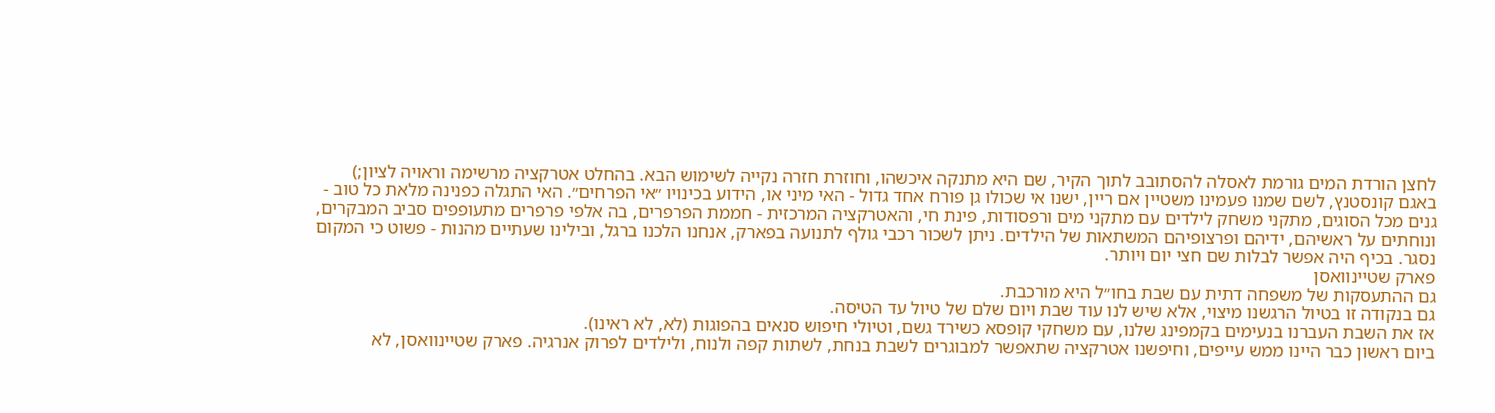לחצן הורדת המים גורמת לאסלה להסתובב לתוך הקיר, שם היא מתנקה איכשהו, וחוזרת חזרה נקייה לשימוש הבא. בהחלט אטרקציה מרשימה וראויה לציון;)
באגם קונסטנץ, לשם שמנו פעמינו משטיין אם ריין, ישנו אי שכולו גן פורח אחד גדול - האי מיני או, הידוע בכינויו ״אי הפרחים״. האי התגלה כפנינה מלאת כל טוב - גנים מכל הסוגים, מתקני משחק לילדים עם מתקני מים ורפסודות, פינת חי, והאטרקציה המרכזית - חממת הפרפרים, בה אלפי פרפרים מתעופפים סביב המבקרים, ונוחתים על ראשיהם, ידיהם ופרצופיהם המשתאות של הילדים. ניתן לשכור רכבי גולף לתנועה בפארק, אנחנו הלכנו ברגל, ובילינו שעתיים מהנות - פשוט כי המקום נסגר. בכיף היה אפשר לבלות שם חצי יום ויותר.
פארק שטיינוואסן
גם ההתעסקות של משפחה דתית עם שבת בחו״ל היא מורכבת.
גם בנקודה זו בטיול הרגשנו מיצוי, אלא שיש לנו עוד שבת ויום שלם של טיול עד הטיסה.
אז את השבת העברנו בנעימים בקמפינג שלנו, עם משחקי קופסא כשירד גשם, וטיולי חיפוש סנאים בהפוגות (לא, לא ראינו).
ביום ראשון כבר היינו ממש עייפים, וחיפשנו אטרקציה שתאפשר למבוגרים לשבת בנחת, לשתות קפה ולנוח, ולילדים לפרוק אנרגיה. פארק שטיינוואסן, לא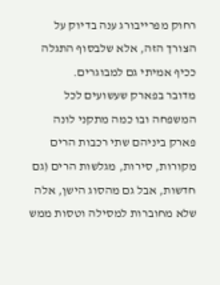רחוק מפרייבורג ענה בדיוק על הצורך הזה, אלא שלבסוף התגלה ככיף אמיתי גם למבוגרים.
מדובר בפארק שעשועים לכל המשפחה ובו כמה מתקני לונה פארק ביניהם שתי רכבות הרים מקורות, סירות, מגלשות הרים (גם חדשות, אבל גם מהסוג הישן, אלה שלא מחוברות למסילה וטסות ממש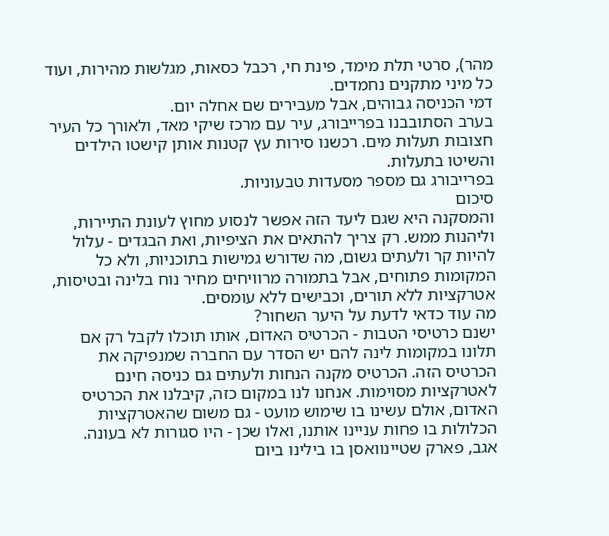מהר), סרטי תלת מימד, פינת חי, רכבל כסאות, מגלשות מהירות, ועוד כל מיני מתקנים נחמדים.
דמי הכניסה גבוהים, אבל מעבירים שם אחלה יום.
בערב הסתובבנו בפרייבורג, עיר עם מרכז שיקי מאד, ולאורך כל העיר חצובות תעלות מים. רכשנו סירות עץ קטנות אותן קישטו הילדים והשיטו בתעלות.
בפרייבורג גם מספר מסעדות טבעוניות.
סיכום
והמסקנה היא שגם ליעד הזה אפשר לנסוע מחוץ לעונת התיירות, וליהנות ממש. רק צריך להתאים את הציפיות, ואת הבגדים - עלול להיות קר ולעתים גשום, מה שדורש גמישות בתוכניות, ולא כל המקומות פתוחים, אבל בתמורה מרוויחים מחיר נוח בלינה ובטיסות, אטרקציות ללא תורים, וכבישים ללא עומסים.
מה עוד כדאי לדעת על היער השחור?
ישנם כרטיסי הטבות - הכרטיס האדום, אותו תוכלו לקבל רק אם תלונו במקומות לינה להם יש הסדר עם החברה שמנפיקה את הכרטיס הזה. הכרטיס מקנה הנחות ולעתים גם כניסה חינם לאטרקציות מסוימות. אנחנו לנו במקום כזה, קיבלנו את הכרטיס האדום, אולם עשינו בו שימוש מועט - גם משום שהאטרקציות הכלולות בו פחות עניינו אותנו, ואלו שכן - היו סגורות לא בעונה.
אגב, פארק שטיינוואסן בו בילינו ביום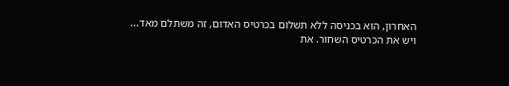האחרון, הוא בכניסה ללא תשלום בכרטיס האדום, זה משתלם מאד...
ויש את הכרטיס השחור. את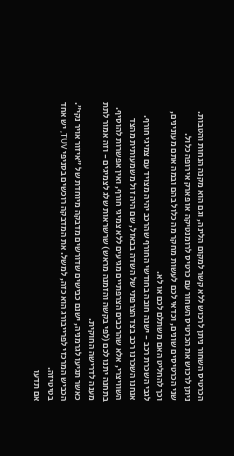הכרטיס השחור ניתן לרכוש ללא קשר למקום הלינה, וגם הוא מקנה הנחות והטבות.
ניתן לרכוש את הכרטיס השחור עם כרטיס לרומנטיקה או פארק אירופה כלול.
שני הכרטיסים שונים, וכדאי לכם לעשות מחקר מה כלול בהם ובמה אתם מעונינים, וכך להחליט האם משתלם לכם או לא.
לגבי השכרת רכב - ישנה חובה בחודשי החורף שהרכב יהיה מצויד עם צמיגי חורף. אנחנו השכרנו רכב בצד הצרפתי של השדה בבאזל, שם היה זול משמעותית מהצד השוויצרי, אלא שהרכבים הצרפתיים מגיעים ללא צמיגי חורף, ואין אפשרות להוסיף. בתחנה יתנו לכם (לפי בקשה והזמנה מראש) שרשראות שלג לצמיגים - וזה אמור לתת מענה לדרישה החוקית.
כאשר תגיעו לגרמניה, ישנם כבישים שדורשים מדבקה מיוחדת של ״איזור אויר נקי״. הכביש המרכזי לפרייבורג הוא כזה, למשל. את המדבקה רוכשים בסניפי TUV, יש אחד בטיטיזה.
אם תדעו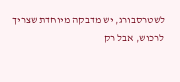לשטרסבורג, יש מדבקה מיוחדת שצריך לרכוש, אבל רק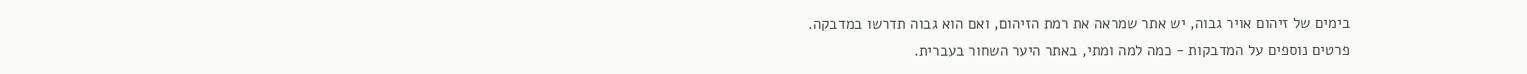בימים של זיהום אויר גבוה, יש אתר שמראה את רמת הזיהום, ואם הוא גבוה תדרשו במדבקה.
פרטים נוספים על המדבקות - כמה למה ומתי, באתר היער השחור בעברית.